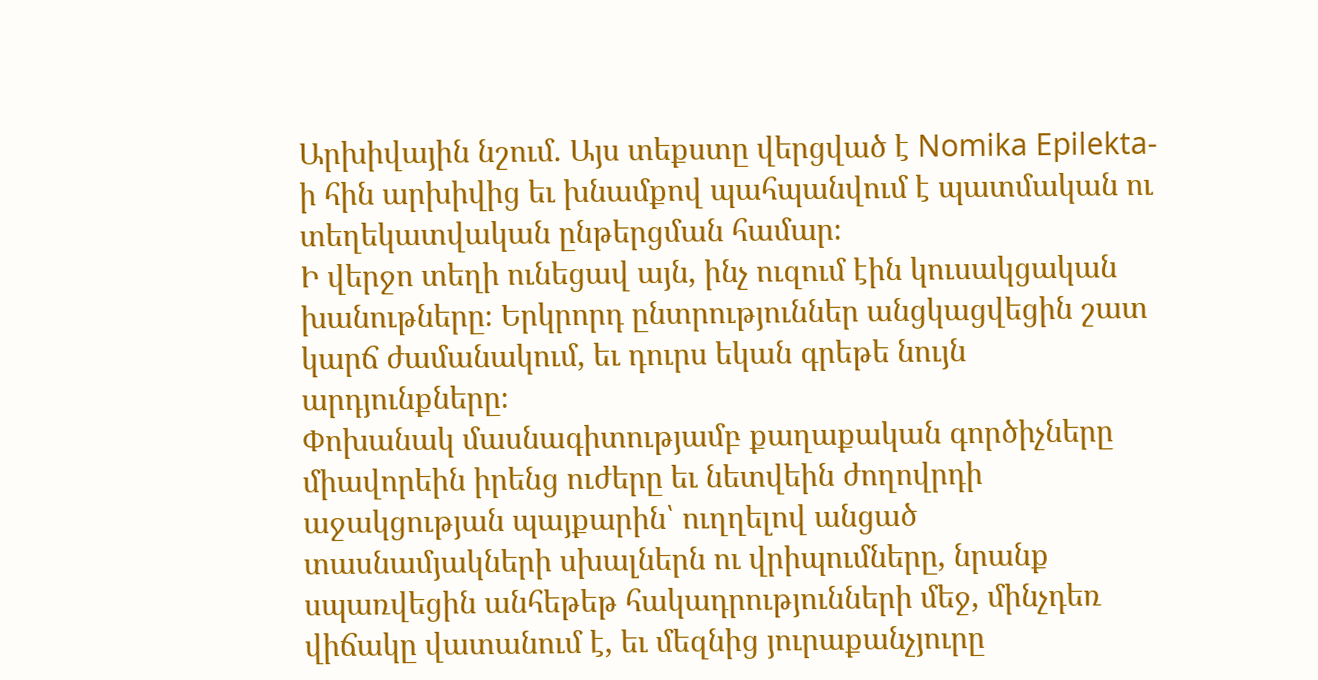Արխիվային նշում. Այս տեքստը վերցված է Nomika Epilekta-ի հին արխիվից եւ խնամքով պահպանվում է պատմական ու տեղեկատվական ընթերցման համար։
Ի վերջո տեղի ունեցավ այն, ինչ ուզում էին կուսակցական խանութները։ Երկրորդ ընտրություններ անցկացվեցին շատ կարճ ժամանակում, եւ դուրս եկան գրեթե նույն արդյունքները։
Փոխանակ մասնագիտությամբ քաղաքական գործիչները միավորեին իրենց ուժերը եւ նետվեին ժողովրդի աջակցության պայքարին՝ ուղղելով անցած տասնամյակների սխալներն ու վրիպումները, նրանք սպառվեցին անհեթեթ հակադրությունների մեջ, մինչդեռ վիճակը վատանում է, եւ մեզնից յուրաքանչյուրը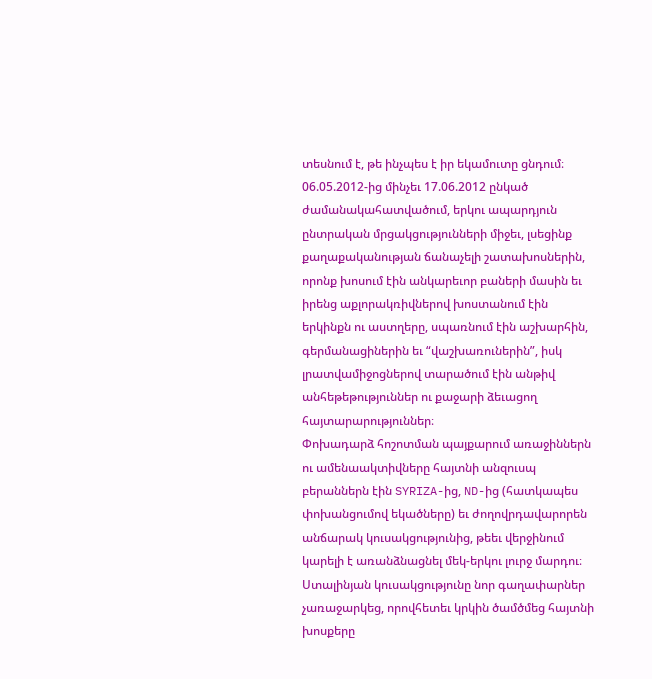տեսնում է, թե ինչպես է իր եկամուտը ցնդում։
06.05.2012-ից մինչեւ 17.06.2012 ընկած ժամանակահատվածում, երկու ապարդյուն ընտրական մրցակցությունների միջեւ, լսեցինք քաղաքականության ճանաչելի շատախոսներին, որոնք խոսում էին անկարեւոր բաների մասին եւ իրենց աքլորակռիվներով խոստանում էին երկինքն ու աստղերը, սպառնում էին աշխարհին, գերմանացիներին եւ “վաշխառուներին”, իսկ լրատվամիջոցներով տարածում էին անթիվ անհեթեթություններ ու քաջարի ձեւացող հայտարարություններ։
Փոխադարձ հոշոտման պայքարում առաջիններն ու ամենաակտիվները հայտնի անզուսպ բերաններն էին SYRIZA-ից, ND-ից (հատկապես փոխանցումով եկածները) եւ ժողովրդավարորեն անճարակ կուսակցությունից, թեեւ վերջինում կարելի է առանձնացնել մեկ-երկու լուրջ մարդու։
Ստալինյան կուսակցությունը նոր գաղափարներ չառաջարկեց, որովհետեւ կրկին ծամծմեց հայտնի խոսքերը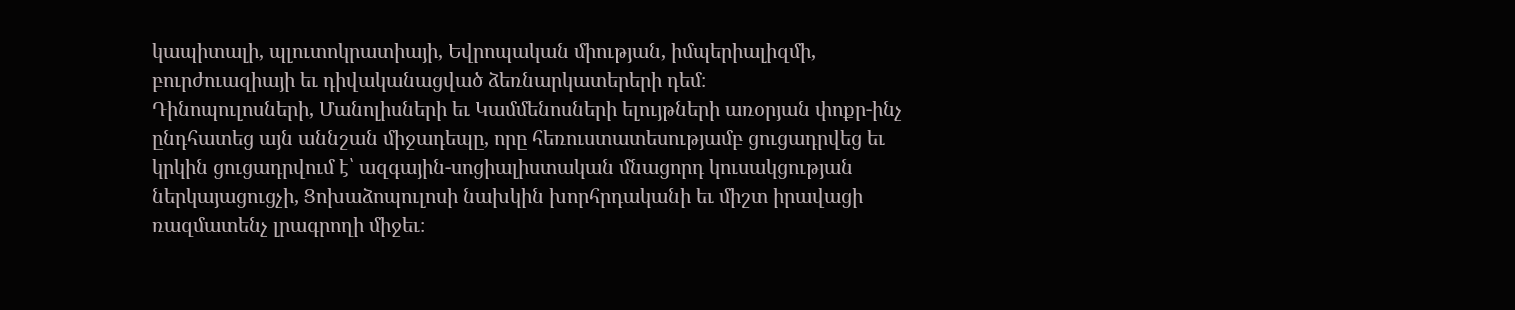կապիտալի, պլուտոկրատիայի, Եվրոպական միության, իմպերիալիզմի, բուրժուազիայի եւ դիվականացված ձեռնարկատերերի դեմ։
Դինոպուլոսների, Մանոլիսների եւ Կամմենոսների ելույթների առօրյան փոքր-ինչ ընդհատեց այն աննշան միջադեպը, որը հեռուստատեսությամբ ցուցադրվեց եւ կրկին ցուցադրվում է՝ ազգային-սոցիալիստական մնացորդ կուսակցության ներկայացուցչի, Ցոխաձոպուլոսի նախկին խորհրդականի եւ միշտ իրավացի ռազմատենչ լրագրողի միջեւ։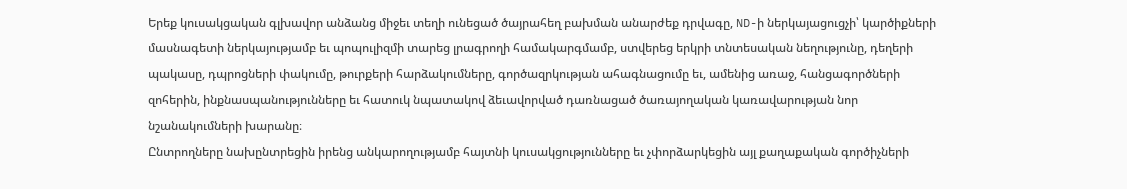Երեք կուսակցական գլխավոր անձանց միջեւ տեղի ունեցած ծայրահեղ բախման անարժեք դրվագը, ND-ի ներկայացուցչի՝ կարծիքների մասնագետի ներկայությամբ եւ պոպուլիզմի տարեց լրագրողի համակարգմամբ, ստվերեց երկրի տնտեսական նեղությունը, դեղերի պակասը, դպրոցների փակումը, թուրքերի հարձակումները, գործազրկության ահագնացումը եւ, ամենից առաջ, հանցագործների զոհերին, ինքնասպանությունները եւ հատուկ նպատակով ձեւավորված դառնացած ծառայողական կառավարության նոր նշանակումների խարանը։
Ընտրողները նախընտրեցին իրենց անկարողությամբ հայտնի կուսակցությունները եւ չփորձարկեցին այլ քաղաքական գործիչների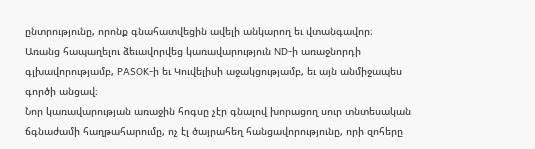ընտրությունը, որոնք գնահատվեցին ավելի անկարող եւ վտանգավոր։
Առանց հապաղելու ձեւավորվեց կառավարություն ND-ի առաջնորդի գլխավորությամբ, PASOK-ի եւ Կուվելիսի աջակցությամբ, եւ այն անմիջապես գործի անցավ։
Նոր կառավարության առաջին հոգսը չէր գնալով խորացող սուր տնտեսական ճգնաժամի հաղթահարումը, ոչ էլ ծայրահեղ հանցավորությունը, որի զոհերը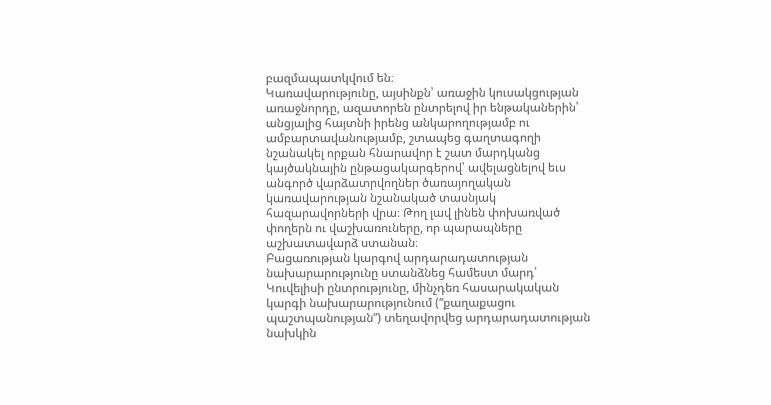բազմապատկվում են։
Կառավարությունը, այսինքն՝ առաջին կուսակցության առաջնորդը, ազատորեն ընտրելով իր ենթականերին՝ անցյալից հայտնի իրենց անկարողությամբ ու ամբարտավանությամբ, շտապեց գաղտագողի նշանակել որքան հնարավոր է շատ մարդկանց կայծակնային ընթացակարգերով՝ ավելացնելով եւս անգործ վարձատրվողներ ծառայողական կառավարության նշանակած տասնյակ հազարավորների վրա։ Թող լավ լինեն փոխառված փողերն ու վաշխառուները, որ պարապները աշխատավարձ ստանան։
Բացառության կարգով արդարադատության նախարարությունը ստանձնեց համեստ մարդ՝ Կուվելիսի ընտրությունը, մինչդեռ հասարակական կարգի նախարարությունում (“քաղաքացու պաշտպանության”) տեղավորվեց արդարադատության նախկին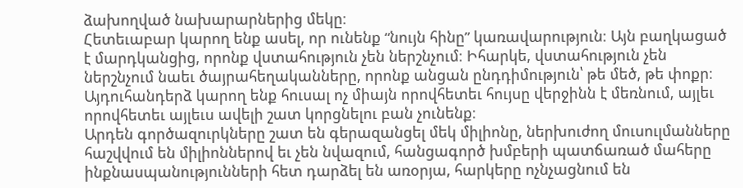ձախողված նախարարներից մեկը։
Հետեւաբար կարող ենք ասել, որ ունենք “նույն հինը” կառավարություն։ Այն բաղկացած է մարդկանցից, որոնք վստահություն չեն ներշնչում։ Իհարկե, վստահություն չեն ներշնչում նաեւ ծայրահեղականները, որոնք անցան ընդդիմություն՝ թե մեծ, թե փոքր։
Այդուհանդերձ կարող ենք հուսալ ոչ միայն որովհետեւ հույսը վերջինն է մեռնում, այլեւ որովհետեւ այլեւս ավելի շատ կորցնելու բան չունենք։
Արդեն գործազուրկները շատ են գերազանցել մեկ միլիոնը, ներխուժող մուսուլմանները հաշվվում են միլիոններով եւ չեն նվազում, հանցագործ խմբերի պատճառած մահերը ինքնասպանությունների հետ դարձել են առօրյա, հարկերը ոչնչացնում են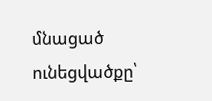մնացած ունեցվածքը՝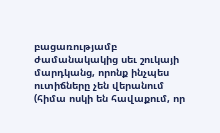բացառությամբ ժամանակակից սեւ շուկայի մարդկանց, որոնք ինչպես ուտիճները չեն վերանում (հիմա ոսկի են հավաքում, որ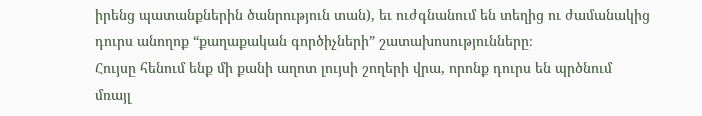իրենց պատանքներին ծանրություն տան), եւ ուժգնանում են տեղից ու ժամանակից դուրս անողոք “քաղաքական գործիչների” շատախոսությունները։
Հույսը հենում ենք մի քանի աղոտ լույսի շողերի վրա, որոնք դուրս են պրծնում մռայլ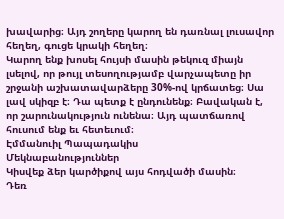խավարից։ Այդ շողերը կարող են դառնալ լուսավոր հեղեղ, գուցե կրակի հեղեղ։
Կարող ենք խոսել հույսի մասին թեկուզ միայն լսելով, որ թույլ տեսողությամբ վարչապետը իր շրջանի աշխատավարձերը 30%-ով կրճատեց։ Սա լավ սկիզբ է։ Դա պետք է ընդունենք։ Բավական է, որ շարունակություն ունենա։ Այդ պատճառով հուսում ենք եւ հետեւում։
Էմմանուիլ Պապադակիս
Մեկնաբանություններ
Կիսվեք ձեր կարծիքով այս հոդվածի մասին։
Դեռ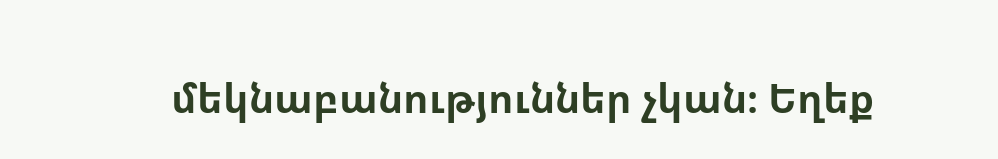մեկնաբանություններ չկան։ Եղեք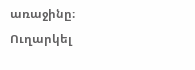առաջինը։
Ուղարկել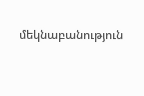մեկնաբանություն